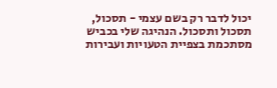יכול לדבר רק בשם עצמי - תסכול, תסכול ותסכול. הנהיגה שלי בכביש מסתכמת בצפיית הטעויות ועבירות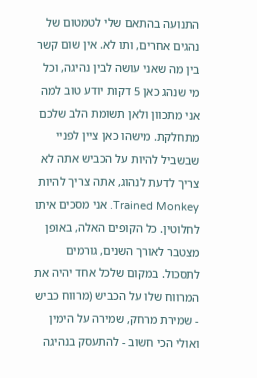התנועה בהתאם שלי לטמטום של נהגים אחרים, ותו לא. אין שום קשר בין מה שאני עושה לבין נהיגה, וכל מי שנהג כאן 5 דקות יודע טוב למה אני מתכוון ולאן תשומת הלב שלכם מתחלקת. מישהו כאן ציין לפניי שבשביל להיות על הכביש אתה לא צריך לדעת לנהוג, אתה צריך להיות Trained Monkey. אני מסכים איתו לחלוטין. כל הקופים האלה, באופן מצטבר לאורך השנים, גורמים לתסכול. במקום שלכל אחד יהיה את המרווח שלו על הכביש (מרווח כביש - שמירת מרחק, שמירה על הימין ואולי הכי חשוב - להתעסק בנהיגה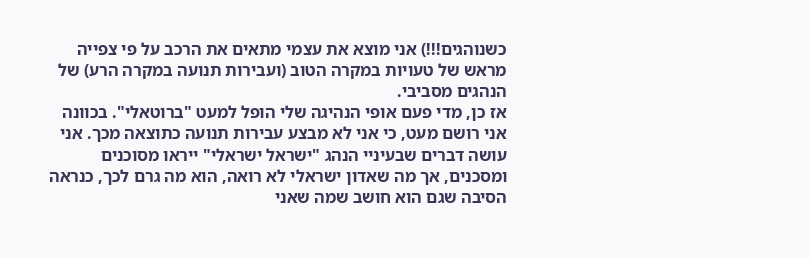כשנוהגים!!!) אני מוצא את עצמי מתאים את הרכב על פי צפייה מראש של טעויות במקרה הטוב (ועבירות תנועה במקרה הרע) של הנהגים מסביבי.
אז כן, מדי פעם אופי הנהיגה שלי הופל למעט "ברוטאלי". בכוונה אני רושם מעט, כי אני לא מבצע עבירות תנועה כתוצאה מכך. אני עושה דברים שבעיניי הנהג "ישראל ישראלי" ייראו מסוכנים ומסכנים, אך מה שאדון ישראלי לא רואה, הוא מה גרם לכך, כנראה הסיבה שגם הוא חושב שמה שאני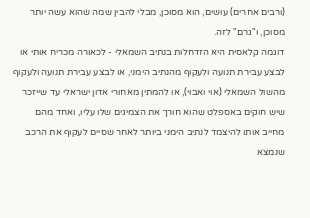(ורבים אחרים) עושים, הוא מסוכן, מבלי להבין שמה שהוא עשה יותר מסוכן, ו"גרם" לזה.
דוגמה קלאסית היא הזדחלות בנתיב השמאלי - לכאורה מכריח אותי או לבצע עבירת תנועה ולעקוף מהנתיב הימני, או לבצע עבירת תנועה ולעקוף מהשול השמאלי (אוי ואבוי), או להמתין מאחורי אדון ישראלי עד שייזכר שיש חוקים באספלט שהוא חורך את הצמיגים שלו עליו, ואחד מהם מחייב אותו להיצמד לנתיב הימני ביותר לאחר שסיים לעקוף את הרכב שנמצא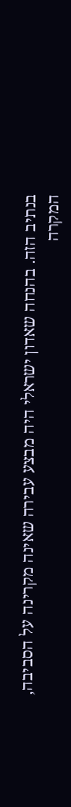בנתיב הזה. בהנחה שאדון ישראלי היה מבצע עבירה שאינה מקרינה על הסביבה, המקרה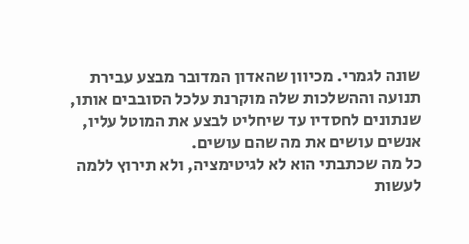שונה לגמרי. מכיוון שהאדון המדובר מבצע עבירת תנועה וההשלכות שלה מוקרנת עלכל הסובבים אותו, שנתונים לחסדיו עד שיחליט לבצע את המוטל עליו, אנשים עושים את מה שהם עושים.
כל מה שכתבתי הוא לא לגיטימציה, ולא תירוץ ללמה לעשות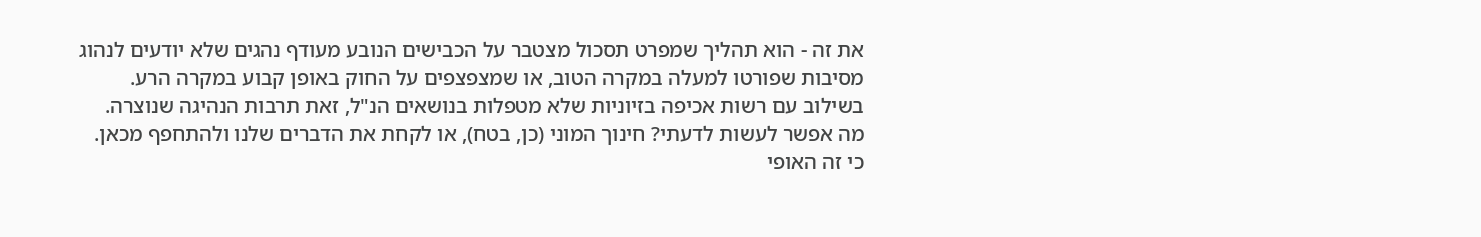את זה - הוא תהליך שמפרט תסכול מצטבר על הכבישים הנובע מעודף נהגים שלא יודעים לנהוג מסיבות שפורטו למעלה במקרה הטוב, או שמצפצפים על החוק באופן קבוע במקרה הרע. בשילוב עם רשות אכיפה בזיוניות שלא מטפלות בנושאים הנ"ל, זאת תרבות הנהיגה שנוצרה.
מה אפשר לעשות לדעתי? חינוך המוני (כן, בטח), או לקחת את הדברים שלנו ולהתחפף מכאן. כי זה האופי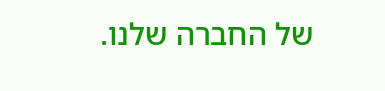של החברה שלנו.